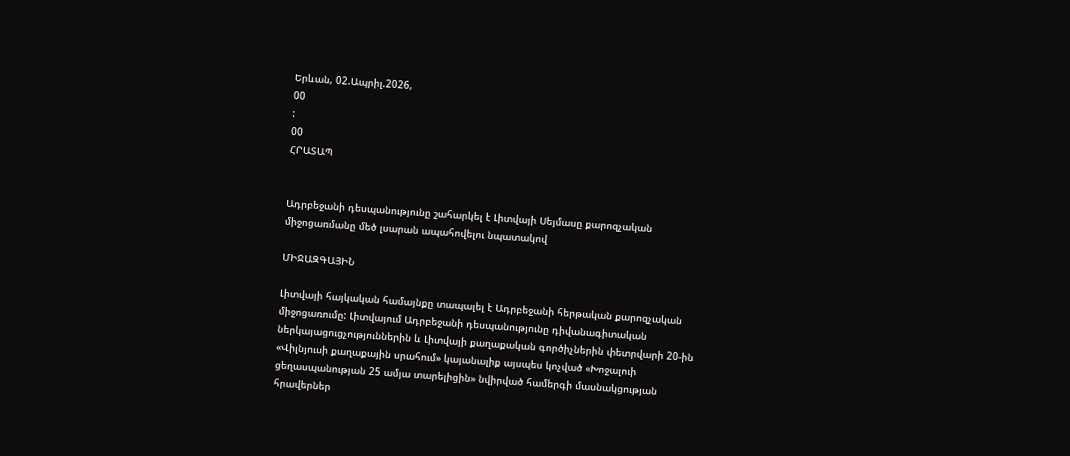Երևան, 02.Ապրիլ.2026,
00
:
00
ՀՐԱՏԱՊ


Ադրբեջանի դեսպանությունը շահարկել է Լիտվայի Սեյմասը քարոզչական միջոցառմանը մեծ լսարան ապահովելու նպատակով

ՄԻՋԱԶԳԱՅԻՆ

Լիտվայի հայկական համայնքը տապալել է Ադրբեջանի հերթական քարոզչական միջոցառումը: Լիտվայում Ադրբեջանի դեսպանությունը դիվանագիտական ներկայացուցչություններին և Լիտվայի քաղաքական գործիչներին փետրվարի 20-ին «Վիլնյուսի քաղաքային սրահում» կայանալիք այսպես կոչված «Խոջալուի ցեղասպանության 25 ամյա տարելիցին» նվիրված համերգի մասնակցության հրավերներ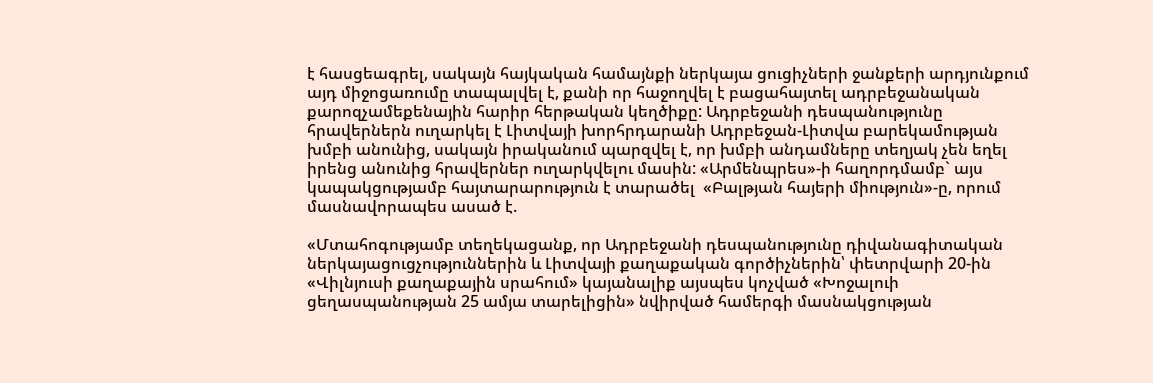է հասցեագրել, սակայն հայկական համայնքի ներկայա ցուցիչների ջանքերի արդյունքում այդ միջոցառումը տապալվել է, քանի որ հաջողվել է բացահայտել ադրբեջանական քարոզչամեքենային հարիր հերթական կեղծիքը: Ադրբեջանի դեսպանությունը հրավերներն ուղարկել է Լիտվայի խորհրդարանի Ադրբեջան-Լիտվա բարեկամության խմբի անունից, սակայն իրականում պարզվել է, որ խմբի անդամները տեղյակ չեն եղել իրենց անունից հրավերներ ուղարկվելու մասին: «Արմենպրես»-ի հաղորդմամբ` այս կապակցությամբ հայտարարություն է տարածել  «Բալթյան հայերի միություն»-ը, որում մասնավորապես ասած է.

«Մտահոգությամբ տեղեկացանք, որ Ադրբեջանի դեսպանությունը դիվանագիտական ներկայացուցչություններին և Լիտվայի քաղաքական գործիչներին՝ փետրվարի 20-ին «Վիլնյուսի քաղաքային սրահում» կայանալիք այսպես կոչված «Խոջալուի ցեղասպանության 25 ամյա տարելիցին» նվիրված համերգի մասնակցության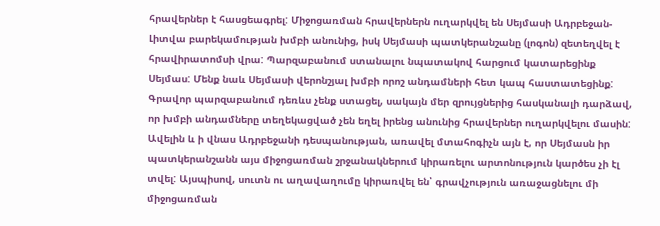հրավերներ է հասցեագրել: Միջոցառման հրավերներն ուղարկվել են Սեյմասի Ադրբեջան-Լիտվա բարեկամության խմբի անունից, իսկ Սեյմասի պատկերանշանը (լոգոն) զետեղվել է հրավիրատոմսի վրա: Պարզաբանում ստանալու նպատակով հարցում կատարեցինք Սեյմաս: Մենք նաև Սեյմասի վերոնշյալ խմբի որոշ անդամների հետ կապ հաստատեցինք: Գրավոր պարզաբանում դեռևս չենք ստացել, սակայն մեր զրույցներից հասկանալի դարձավ, որ խմբի անդամները տեղեկացված չեն եղել իրենց անունից հրավերներ ուղարկվելու մասին: Ավելին և ի վնաս Ադրբեջանի դեսպանության, առավել մտահոգիչն այն է, որ Սեյմասն իր պատկերանշանն այս միջոցառման շրջանակներում կիրառելու արտոնություն կարծես չի էլ տվել: Այսպիսով, սուտն ու աղավաղումը կիրառվել են՝ գրավչություն առաջացնելու մի միջոցառման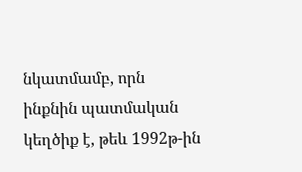նկատմամբ, որն ինքնին պատմական կեղծիք է, թեև 1992թ-ին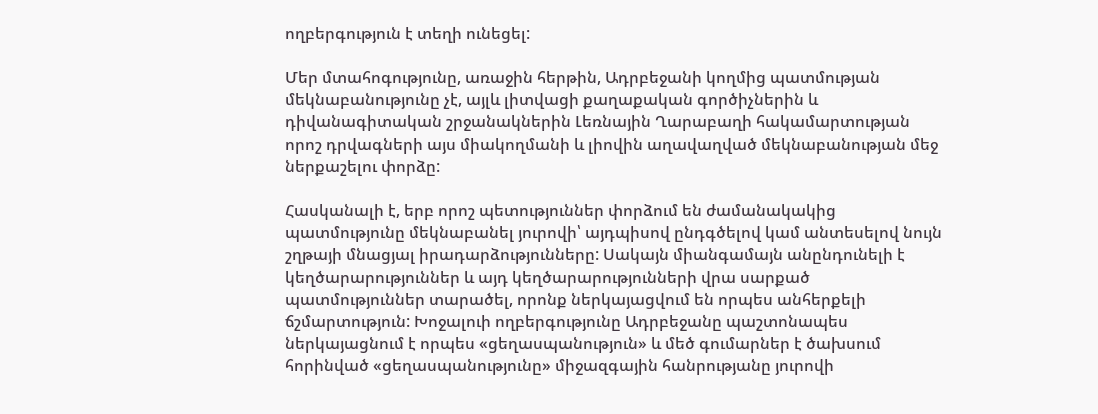ողբերգություն է տեղի ունեցել:

Մեր մտահոգությունը, առաջին հերթին, Ադրբեջանի կողմից պատմության մեկնաբանությունը չէ, այլև լիտվացի քաղաքական գործիչներին և դիվանագիտական շրջանակներին Լեռնային Ղարաբաղի հակամարտության որոշ դրվագների այս միակողմանի և լիովին աղավաղված մեկնաբանության մեջ ներքաշելու փորձը:

Հասկանալի է, երբ որոշ պետություններ փորձում են ժամանակակից պատմությունը մեկնաբանել յուրովի՝ այդպիսով ընդգծելով կամ անտեսելով նույն շղթայի մնացյալ իրադարձությունները: Սակայն միանգամայն անընդունելի է կեղծարարություններ և այդ կեղծարարությունների վրա սարքած պատմություններ տարածել, որոնք ներկայացվում են որպես անհերքելի ճշմարտություն: Խոջալուի ողբերգությունը Ադրբեջանը պաշտոնապես ներկայացնում է որպես «ցեղասպանություն» և մեծ գումարներ է ծախսում հորինված «ցեղասպանությունը» միջազգային հանրությանը յուրովի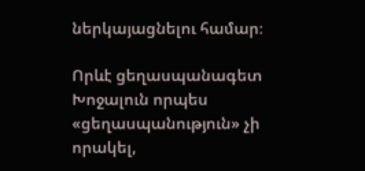ներկայացնելու համար։

Որևէ ցեղասպանագետ Խոջալուն որպես «ցեղասպանություն» չի որակել,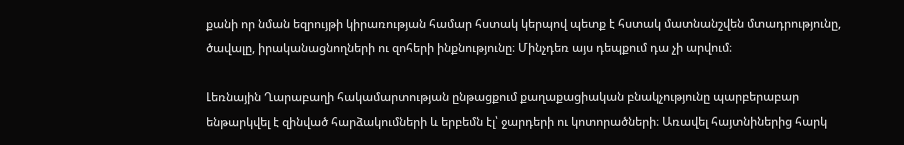քանի որ նման եզրույթի կիրառության համար հստակ կերպով պետք է հստակ մատնանշվեն մտադրությունը, ծավալը, իրականացնողների ու զոհերի ինքնությունը։ Մինչդեռ այս դեպքում դա չի արվում։

Լեռնային Ղարաբաղի հակամարտության ընթացքում քաղաքացիական բնակչությունը պարբերաբար ենթարկվել է զինված հարձակումների և երբեմն էլ՝ ջարդերի ու կոտորածների։ Առավել հայտնիներից հարկ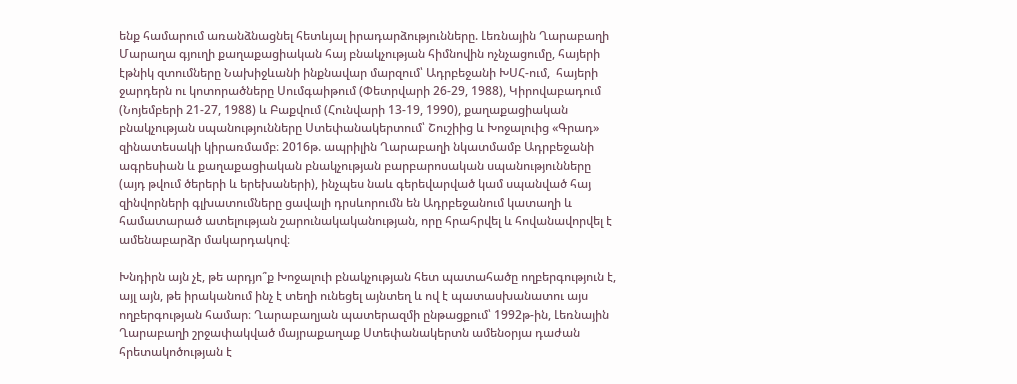ենք համարում առանձնացնել հետևյալ իրադարձությունները. Լեռնային Ղարաբաղի Մարաղա գյուղի քաղաքացիական հայ բնակչության հիմնովին ոչնչացումը, հայերի էթնիկ զտումները Նախիջևանի ինքնավար մարզում՝ Ադրբեջանի ԽՍՀ-ում,  հայերի ջարդերն ու կոտորածները Սումգաիթում (Փետրվարի 26-29, 1988), Կիրովաբադում (Նոյեմբերի 21-27, 1988) և Բաքվում (Հունվարի 13-19, 1990), քաղաքացիական բնակչության սպանությունները Ստեփանակերտում՝ Շուշիից և Խոջալուից «Գրադ» զինատեսակի կիրառմամբ։ 2016թ. ապրիլին Ղարաբաղի նկատմամբ Ադրբեջանի ագրեսիան և քաղաքացիական բնակչության բարբարոսական սպանությունները (այդ թվում ծերերի և երեխաների), ինչպես նաև գերեվարված կամ սպանված հայ զինվորների գլխատումները ցավալի դրսևորումն են Ադրբեջանում կատաղի և համատարած ատելության շարունակականության, որը հրահրվել և հովանավորվել է ամենաբարձր մակարդակով։

Խնդիրն այն չէ, թե արդյո՞ք Խոջալուի բնակչության հետ պատահածը ողբերգություն է, այլ այն, թե իրականում ինչ է տեղի ունեցել այնտեղ և ով է պատասխանատու այս ողբերգության համար։ Ղարաբաղյան պատերազմի ընթացքում՝ 1992թ-ին, Լեռնային Ղարաբաղի շրջափակված մայրաքաղաք Ստեփանակերտն ամենօրյա դաժան հրետակոծության է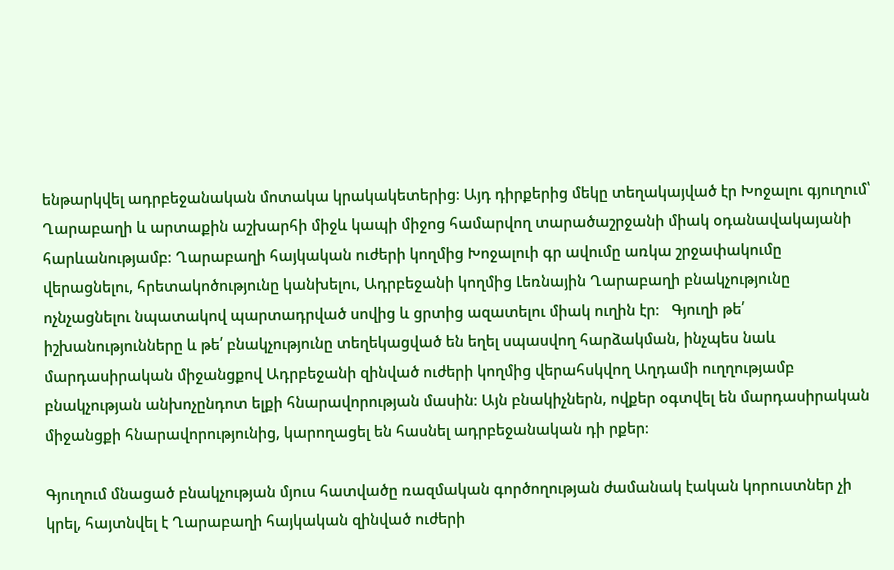ենթարկվել ադրբեջանական մոտակա կրակակետերից։ Այդ դիրքերից մեկը տեղակայված էր Խոջալու գյուղում՝ Ղարաբաղի և արտաքին աշխարհի միջև կապի միջոց համարվող տարածաշրջանի միակ օդանավակայանի հարևանությամբ։ Ղարաբաղի հայկական ուժերի կողմից Խոջալուի գր ավումը առկա շրջափակումը վերացնելու, հրետակոծությունը կանխելու, Ադրբեջանի կողմից Լեռնային Ղարաբաղի բնակչությունը ոչնչացնելու նպատակով պարտադրված սովից և ցրտից ազատելու միակ ուղին էր։   Գյուղի թե՛ իշխանությունները և թե՛ բնակչությունը տեղեկացված են եղել սպասվող հարձակման, ինչպես նաև մարդասիրական միջանցքով Ադրբեջանի զինված ուժերի կողմից վերահսկվող Աղդամի ուղղությամբ բնակչության անխոչընդոտ ելքի հնարավորության մասին։ Այն բնակիչներն, ովքեր օգտվել են մարդասիրական միջանցքի հնարավորությունից, կարողացել են հասնել ադրբեջանական դի րքեր։

Գյուղում մնացած բնակչության մյուս հատվածը ռազմական գործողության ժամանակ էական կորուստներ չի կրել, հայտնվել է Ղարաբաղի հայկական զինված ուժերի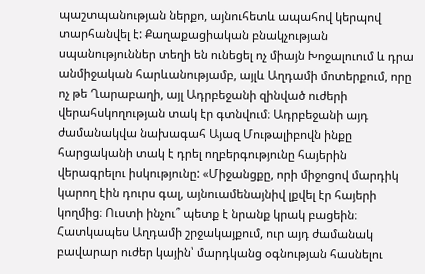պաշտպանության ներքո, այնուհետև ապահով կերպով տարհանվել է: Քաղաքացիական բնակչության սպանություններ տեղի են ունեցել ոչ միայն Խոջալուում և դրա անմիջական հարևանությամբ, այլև Աղդամի մոտերքում, որը ոչ թե Ղարաբաղի, այլ Ադրբեջանի զինված ուժերի վերահսկողության տակ էր գտնվում։ Ադրբեջանի այդ ժամանակվա նախագահ Այազ Մութալիբովն ինքը հարցականի տակ է դրել ողբերգությունը հայերին վերագրելու իսկությունը: «Միջանցքը, որի միջոցով մարդիկ կարող էին դուրս գալ, այնուամենայնիվ լքվել էր հայերի կողմից։ Ուստի ինչու՞ պետք է նրանք կրակ բացեին։ Հատկապես Աղդամի շրջակայքում, ուր այդ ժամանակ բավարար ուժեր կային՝ մարդկանց օգնության հասնելու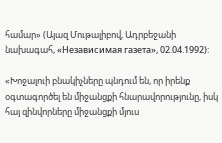համար» (Այազ Մութալիբով, Ադրբեջանի նախագահ, «Независимая газета», 02.04.1992):

«Խոջալուի բնակիչները պնդում են, որ իրենք օգտագործել են միջանցքի հնարավորությունը, իսկ հայ զինվորները միջանցքի մյուս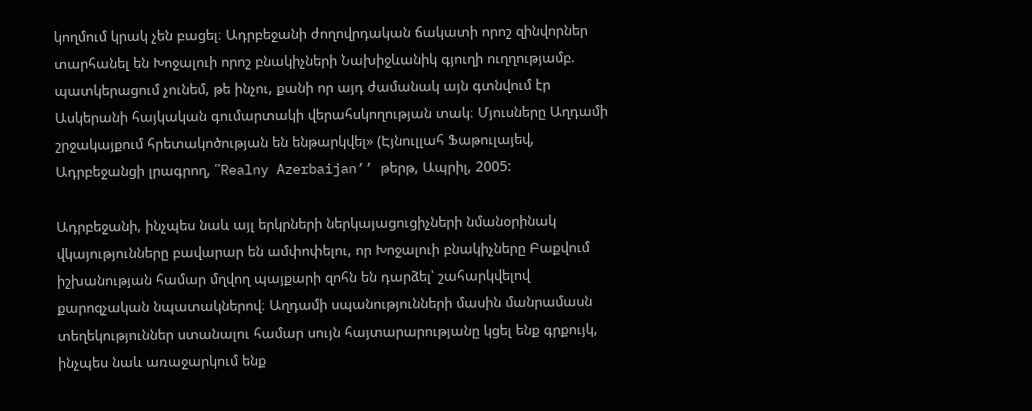կողմում կրակ չեն բացել։ Ադրբեջանի ժողովրդական ճակատի որոշ զինվորներ տարհանել են Խոջալուի որոշ բնակիչների Նախիջևանիկ գյուղի ուղղությամբ. պատկերացում չունեմ, թե ինչու, քանի որ այդ ժամանակ այն գտնվում էր Ասկերանի հայկական գումարտակի վերահսկողության տակ։ Մյուսները Աղդամի շրջակայքում հրետակոծության են ենթարկվել» (Էյնուլլահ Ֆաթուլայեվ, Ադրբեջանցի լրագրող, ՛՛Realny Azerbaijan’’ թերթ, Ապրիլ, 2005:

Ադրբեջանի, ինչպես նաև այլ երկրների ներկայացուցիչների նմանօրինակ վկայությունները բավարար են ամփոփելու, որ Խոջալուի բնակիչները Բաքվում իշխանության համար մղվող պայքարի զոհն են դարձել՝ շահարկվելով քարոզչական նպատակներով։ Աղդամի սպանությունների մասին մանրամասն տեղեկություններ ստանալու համար սույն հայտարարությանը կցել ենք գրքույկ, ինչպես նաև առաջարկում ենք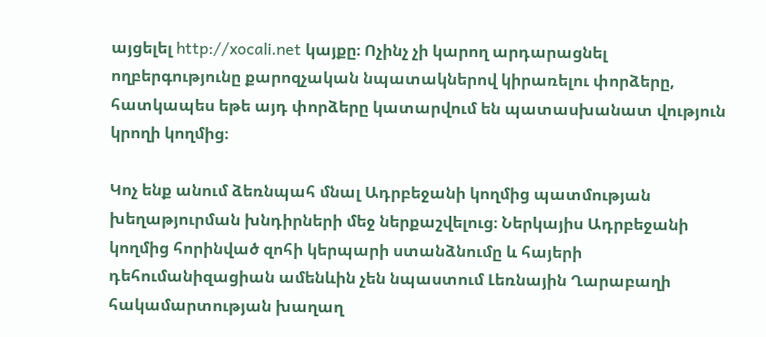այցելել http://xocali.net կայքը։ Ոչինչ չի կարող արդարացնել ողբերգությունը քարոզչական նպատակներով կիրառելու փորձերը, հատկապես եթե այդ փորձերը կատարվում են պատասխանատ վություն կրողի կողմից։

Կոչ ենք անում ձեռնպահ մնալ Ադրբեջանի կողմից պատմության խեղաթյուրման խնդիրների մեջ ներքաշվելուց։ Ներկայիս Ադրբեջանի կողմից հորինված զոհի կերպարի ստանձնումը և հայերի դեհումանիզացիան ամենևին չեն նպաստում Լեռնային Ղարաբաղի հակամարտության խաղաղ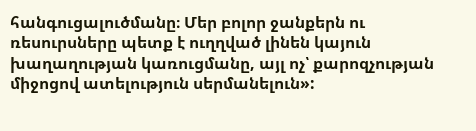հանգուցալուծմանը։ Մեր բոլոր ջանքերն ու ռեսուրսները պետք է ուղղված լինեն կայուն խաղաղության կառուցմանը, այլ ոչ՝ քարոզչության միջոցով ատելություն սերմանելուն»: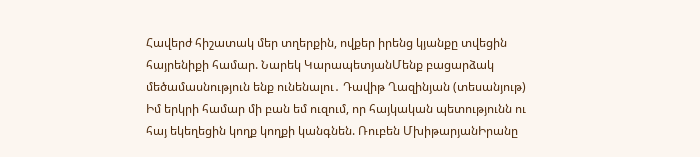Հավերժ հիշատակ մեր տղերքին, ովքեր իրենց կյանքը տվեցին հայրենիքի համար. Նարեկ ԿարապետյանՄենք բացարձակ մեծամասնություն ենք ունենալու․ Դավիթ Ղազինյան (տեսանյութ) Իմ երկրի համար մի բան եմ ուզում, որ հայկական պետությունն ու հայ եկեղեցին կողք կողքի կանգնեն. Ռուբեն ՄխիթարյանԻրանը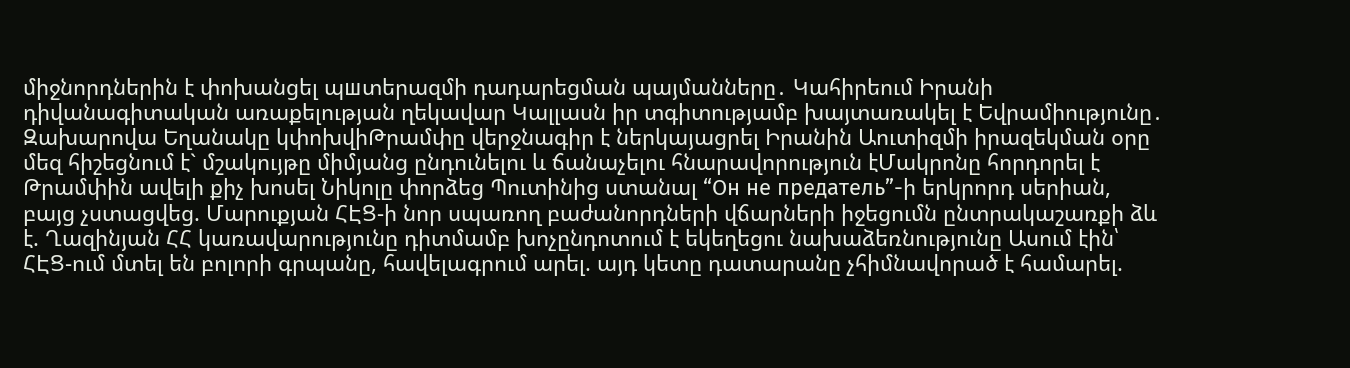միջնորդներին է փոխանցել պшտերազմի դադարեցման պայմանները․ Կահիրեում Իրանի դիվանագիտական առաքելության ղեկավար Կալլասն իր տգիտությամբ խայտառակել է Եվրամիությունը․ Զախարովա Եղանակը կփոխվիԹրամփը վերջնագիր է ներկայացրել Իրանին Աուտիզմի իրազեկման օրը մեզ հիշեցնում է` մշակույթը միմյանց ընդունելու և ճանաչելու հնարավորություն էՄակրոնը հորդորել է Թրամփին ավելի քիչ խոսել Նիկոլը փորձեց Պուտինից ստանալ “Он не предатель”-ի երկրորդ սերիան, բայց չստացվեց. Մարուքյան ՀԷՑ-ի նոր սպառող բաժանորդների վճարների իջեցումն ընտրակաշառքի ձև է. Ղազինյան ՀՀ կառավարությունը դիտմամբ խոչընդոտում է եկեղեցու նախաձեռնությունը Ասում էին՝ ՀԷՑ-ում մտել են բոլորի գրպանը, հավելագրում արել. այդ կետը դատարանը չհիմնավորած է համարել.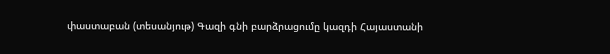փաստաբան (տեսանյութ) Գազի գնի բարձրացումը կազդի Հայաստանի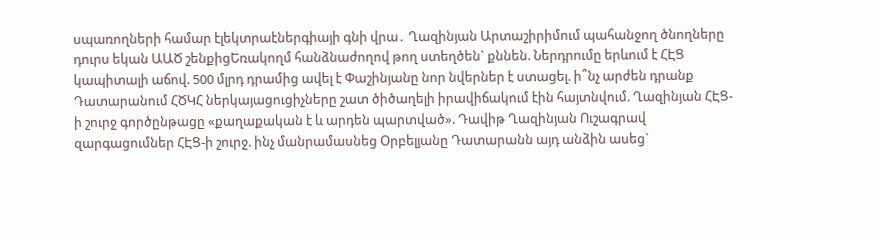սպառողների համար էլեկտրաէներգիայի գնի վրա․ Ղազինյան Արտաշիրիմում պահանջող ծնողները դուրս եկան ԱԱԾ շենքիցԵռակողմ հանձնաժողով թող ստեղծեն` քննեն. Ներդրումը երևում է ՀԷՑ կապիտալի աճով. 500 մլրդ դրամից ավել է Փաշինյանը նոր նվերներ է ստացել. ի՞նչ արժեն դրանք Դատարանում ՀԾԿՀ ներկայացուցիչները շատ ծիծաղելի իրավիճակում էին հայտնվում. Ղազինյան ՀԷՑ-ի շուրջ գործընթացը «քաղաքական է և արդեն պարտված». Դավիթ Ղազինյան Ուշագրավ զարգացումներ ՀԷՑ-ի շուրջ. ինչ մանրամասնեց Օրբելյանը Դատարանն այդ անձին ասեց`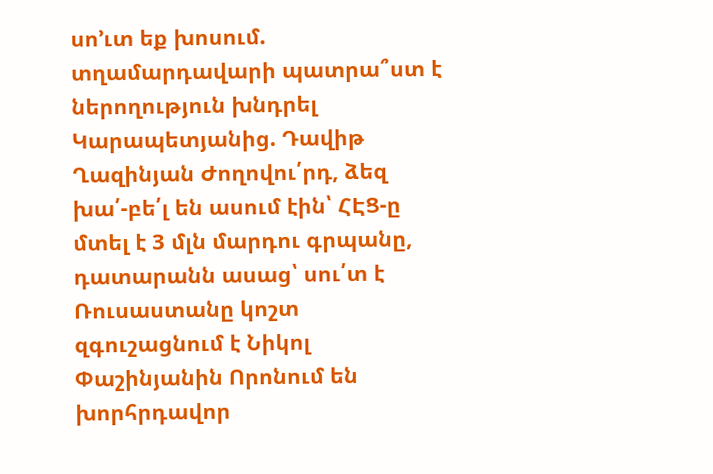սո’ւտ եք խոսում. տղամարդավարի պատրա՞ստ է ներողություն խնդրել Կարապետյանից. Դավիթ Ղազինյան Ժողովու՛րդ, ձեզ խա՛-բե՛լ են ասում էին՝ ՀԷՑ-ը մտել է 3 մլն մարդու գրպանը, դատարանն ասաց՝ սու՛տ է Ռուսաստանը կոշտ զգուշացնում է Նիկոլ Փաշինյանին Որոնում են խորհրդավոր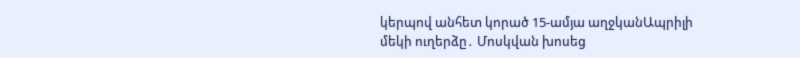կերպով անհետ կորած 15-ամյա աղջկանԱպրիլի մեկի ուղերձը․ Մոսկվան խոսեց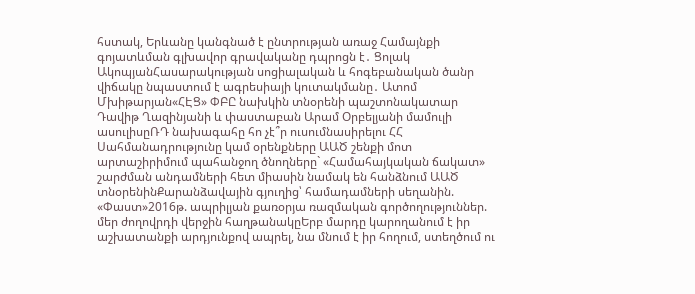հստակ, Երևանը կանգնած է ընտրության առաջ Համայնքի գոյատևման գլխավոր գրավականը դպրոցն է․ Ցոլակ ԱկոպյանՀասարակության սոցիալական և հոգեբանական ծանր վիճակը նպաստում է ագրեսիայի կուտակմանը․ Ատոմ Մխիթարյան«ՀԷՑ» ՓԲԸ նախկին տնօրենի պաշտոնակատար Դավիթ Ղազինյանի և փաստաբան Արամ Օրբելյանի մամուլի ասուլիսըՌԴ նախագահը հո չէ՞ր ուսումնասիրելու ՀՀ Սահմանադրությունը կամ օրենքները ԱԱԾ շենքի մոտ արտաշիրիմում պահանջող ծնողները` «Համահայկական ճակատ» շարժման անդամների հետ միասին նամակ են հանձնում ԱԱԾ տնօրենինՔարանձավային գյուղից՝ համադամների սեղանին. «Փաստ»2016թ. ապրիլյան քառօրյա ռազմական գործողություններ. մեր ժողովրդի վերջին հաղթանակըԵրբ մարդը կարողանում է իր աշխատանքի արդյունքով ապրել, նա մնում է իր հողում, ստեղծում ու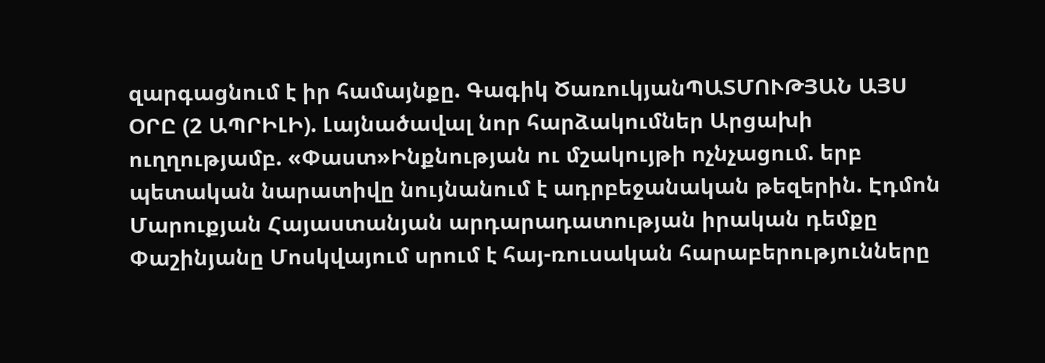զարգացնում է իր համայնքը. Գագիկ ԾառուկյանՊԱՏՄՈՒԹՅԱՆ ԱՅՍ ՕՐԸ (2 ԱՊՐԻԼԻ). Լայնածավալ նոր հարձակումներ Արցախի ուղղությամբ. «Փաստ»Ինքնության ու մշակույթի ոչնչացում. երբ պետական նարատիվը նույնանում է ադրբեջանական թեզերին. Էդմոն Մարուքյան Հայաստանյան արդարադատության իրական դեմքը Փաշինյանը Մոսկվայում սրում է հայ-ռուսական հարաբերությունները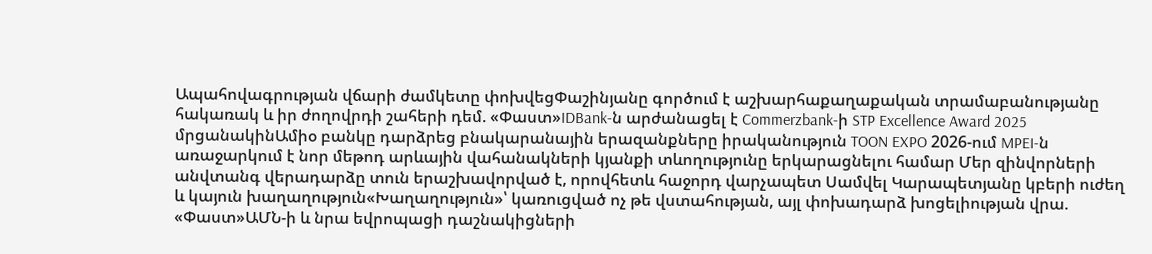Ապահովագրության վճարի ժամկետը փոխվեցՓաշինյանը գործում է աշխարհաքաղաքական տրամաբանությանը հակառակ և իր ժողովրդի շահերի դեմ. «Փաստ»IDBank-ն արժանացել է Commerzbank-ի STP Excellence Award 2025 մրցանակինԱմիօ բանկը դարձրեց բնակարանային երազանքները իրականություն TOON EXPO 2026-ում MPEI-ն առաջարկում է նոր մեթոդ արևային վահանակների կյանքի տևողությունը երկարացնելու համար Մեր զինվորների անվտանգ վերադարձը տուն երաշխավորված է, որովհետև հաջորդ վարչապետ Սամվել Կարապետյանը կբերի ուժեղ և կայուն խաղաղություն«Խաղաղություն»՝ կառուցված ոչ թե վստահության, այլ փոխադարձ խոցելիության վրա. «Փաստ»ԱՄՆ-ի և նրա եվրոպացի դաշնակիցների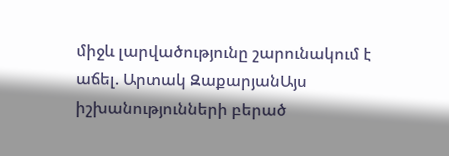միջև լարվածությունը շարունակում է աճել. Արտակ ԶաքարյանԱյս իշխանությունների բերած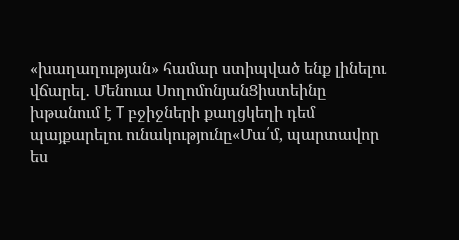«խաղաղության» համար ստիպված ենք լինելու վճարել․ Մենուա ՍողոմոնյանՑիստեինը խթանում է T բջիջների քաղցկեղի դեմ պայքարելու ունակությունը«Մա՛մ, պարտավոր ես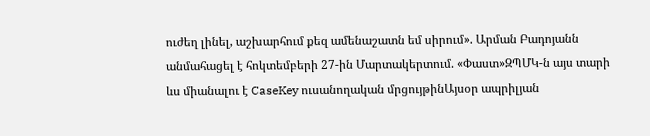ուժեղ լինել, աշխարհում քեզ ամենաշատն եմ սիրում». Արման Բադոյանն անմահացել է հոկտեմբերի 27-ին Մարտակերտում. «Փաստ»ԶՊՄԿ-ն այս տարի ևս միանալու է CaseKey ուսանողական մրցույթինԱյսօր ապրիլյան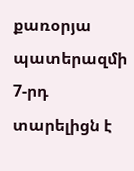քառօրյա պատերազմի 7-րդ տարելիցն է